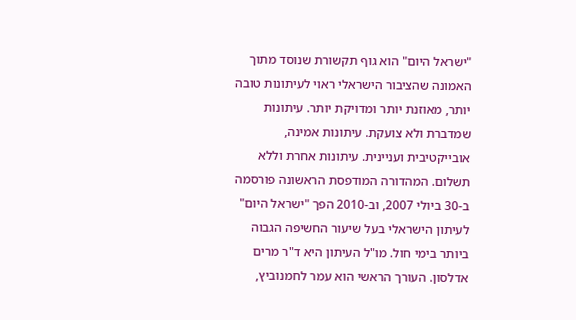"ישראל היום" הוא גוף תקשורת שנוסד מתוך האמונה שהציבור הישראלי ראוי לעיתונות טובה יותר, מאוזנת יותר ומדויקת יותר. עיתונות שמדברת ולא צועקת. עיתונות אמינה, אובייקטיבית ועניינית. עיתונות אחרת וללא תשלום. המהדורה המודפסת הראשונה פורסמה ב-30 ביולי 2007, וב-2010 הפך "ישראל היום" לעיתון הישראלי בעל שיעור החשיפה הגבוה ביותר בימי חול. מו"ל העיתון היא ד"ר מרים אדלסון. העורך הראשי הוא עמר לחמנוביץ,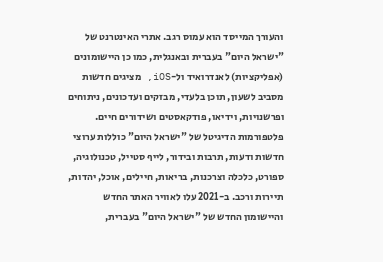והעורך המייסד הוא עמוס רגב. אתרי האינטרנט של "ישראל היום" בעברית ובאנגלית, כמו כן היישומונים (אפליקציות) לאנדרואיד ול-iOS, מציגים חדשות מסביב לשעון, תוכן בלעדי, מבזקים ועדכונים, ניתוחים ופרשנויות, וידיאו, פודקאסטים ושידורים חיים. פלטפורמות הדיגיטל של "ישראל היום" כוללות ערוצי חדשות ודעות, תרבות ובידור, לייף סטייל, טכנולוגיה, ספורט, כלכלה וצרכנות, בריאות, חיילים, אוכל, יהדות, תיירות ורכב. ב-2021 עלו לאוויר האתר החדש והיישומון החדש של "ישראל היום" בעברית,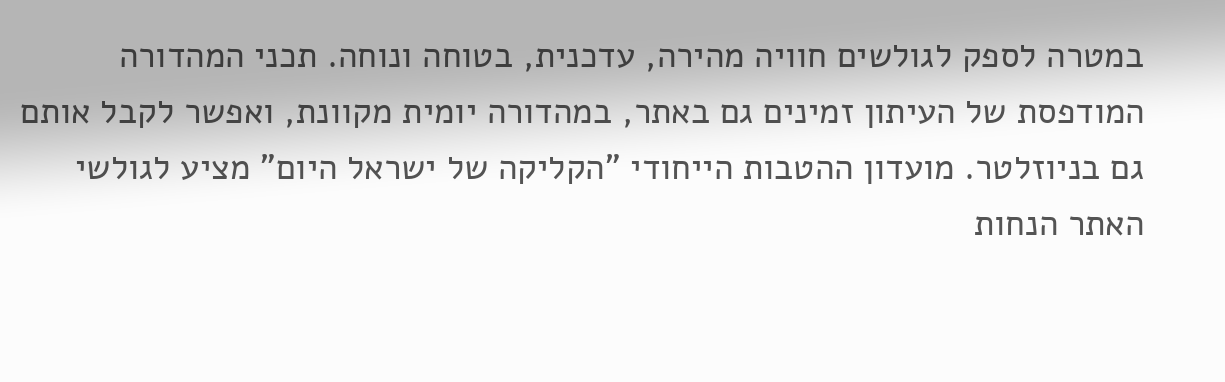במטרה לספק לגולשים חוויה מהירה, עדכנית, בטוחה ונוחה. תכני המהדורה המודפסת של העיתון זמינים גם באתר, במהדורה יומית מקוונת, ואפשר לקבל אותם גם בניוזלטר. מועדון ההטבות הייחודי "הקליקה של ישראל היום" מציע לגולשי האתר הנחות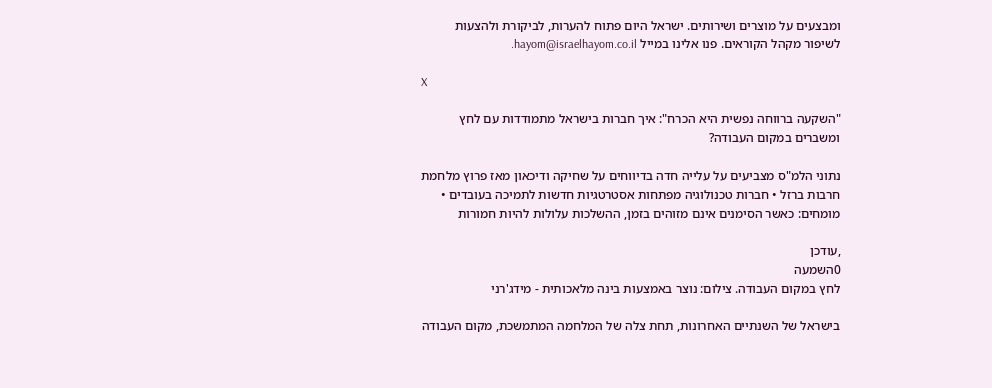ומבצעים על מוצרים ושירותים. ישראל היום פתוח להערות, לביקורת ולהצעות לשיפור מקהל הקוראים. פנו אלינו במייל hayom@israelhayom.co.il.

X

"השקעה ברווחה נפשית היא הכרח": איך חברות בישראל מתמודדות עם לחץ ומשברים במקום העבודה?

נתוני הלמ"ס מצביעים על עלייה חדה בדיווחים על שחיקה ודיכאון מאז פרוץ מלחמת חרבות ברזל • חברות טכנולוגיה מפתחות אסטרטגיות חדשות לתמיכה בעובדים • מומחים: כאשר הסימנים אינם מזוהים בזמן, ההשלכות עלולות להיות חמורות

,עודכן
0השמעה
לחץ במקום העבודה. צילום: נוצר באמצעות בינה מלאכותית - מידג'רני

בישראל של השנתיים האחרונות, תחת צלה של המלחמה המתמשכת, מקום העבודה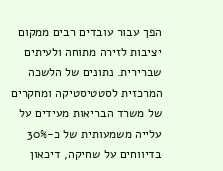הפך עבור עובדים רבים ממקום יציבות לזירה מתוחה ולעיתים שברירית. נתונים של הלשכה המרכזית לסטטיסטיקה ומחקרים של משרד הבריאות מעידים על עלייה משמעותית של כ-30% בדיווחים על שחיקה, דיכאון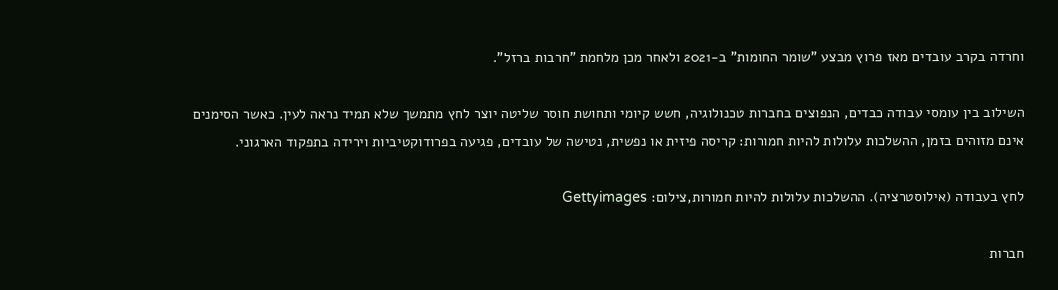וחרדה בקרב עובדים מאז פרוץ מבצע "שומר החומות" ב-2021 ולאחר מכן מלחמת "חרבות ברזל".

השילוב בין עומסי עבודה כבדים, הנפוצים בחברות טכנולוגיה, חשש קיומי ותחושת חוסר שליטה יוצר לחץ מתמשך שלא תמיד נראה לעין. כאשר הסימנים אינם מזוהים בזמן, ההשלכות עלולות להיות חמורות: קריסה פיזית או נפשית, נטישה של עובדים, פגיעה בפרודוקטיביות וירידה בתפקוד הארגוני.

לחץ בעבודה (אילוסטרציה). ההשלכות עלולות להיות חמורות,צילום: Gettyimages

חברות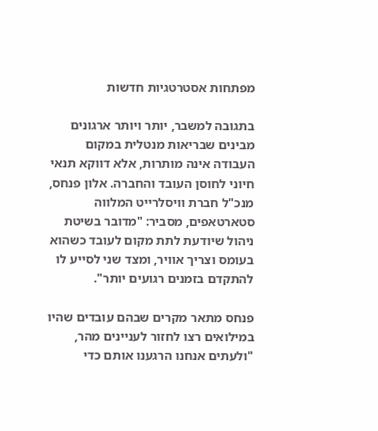מפתחות אסטרטגיות חדשות

בתגובה למשבר, יותר ויותר ארגונים מבינים שבריאות מנטלית במקום העבודה אינה מותרות, אלא דווקא תנאי חיוני לחוסן העובד והחברה. אלון פנחס, מנכ"ל חברת וויסלרייט המלווה סטארטאפים, מסביר: "מדובר בשיטת ניהול שיודעת לתת מקום לעובד כשהוא בעומס וצריך אוויר, ומצד שני לסייע לו להתקדם בזמנים רגועים יותר".

פנחס מתאר מקרים שבהם עובדים שהיו במילואים רצו לחזור לעניינים מהר, "ולעתים אנחנו הרגענו אותם כדי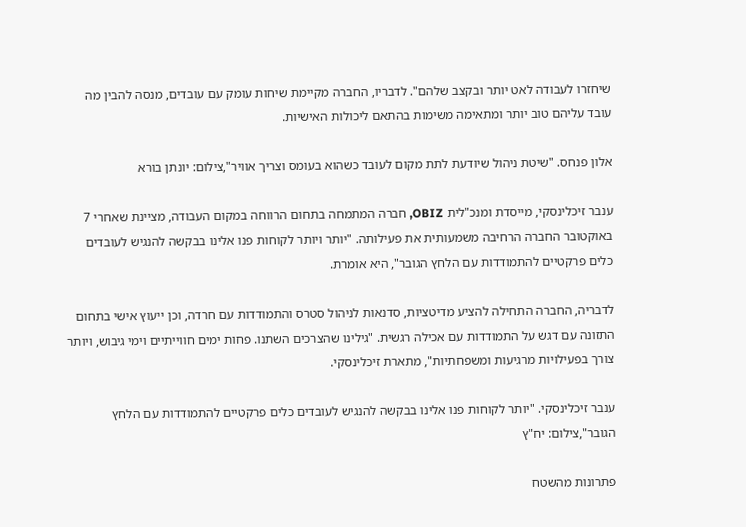שיחזרו לעבודה לאט יותר ובקצב שלהם". לדבריו, החברה מקיימת שיחות עומק עם עובדים, מנסה להבין מה עובד עליהם טוב יותר ומתאימה משימות בהתאם ליכולות האישיות.

אלון פנחס. "שיטת ניהול שיודעת לתת מקום לעובד כשהוא בעומס וצריך אוויר",צילום: יונתן בורא

ענבר זיכלינסקי, מייסדת ומנכ"לית OBIZ, חברה המתמחה בתחום הרווחה במקום העבודה, מציינת שאחרי 7 באוקטובר החברה הרחיבה משמעותית את פעילותה. "יותר ויותר לקוחות פנו אלינו בבקשה להנגיש לעובדים כלים פרקטיים להתמודדות עם הלחץ הגובר", היא אומרת.

לדבריה, החברה התחילה להציע מדיטציות, סדנאות לניהול סטרס והתמודדות עם חרדה, וכן ייעוץ אישי בתחום התזונה עם דגש על התמודדות עם אכילה רגשית. "גילינו שהצרכים השתנו. פחות ימים חווייתיים וימי גיבוש, ויותר צורך בפעילויות מרגיעות ומשפחתיות", מתארת זיכלינסקי.

ענבר זיכלינסקי. "יותר לקוחות פנו אלינו בבקשה להנגיש לעובדים כלים פרקטיים להתמודדות עם הלחץ הגובר",צילום: יח"ץ

פתרונות מהשטח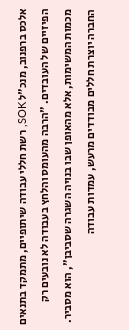אלכס ברפנוב, מנכ"ל SOK, רשת חללי עבודה שיתופיים, מתמקד בתנאים הפיזיים של העובדים. "הרבה מהעומס והלחץ בעבודה לא נובעים רק מכמות המשימות, אלא מהאופן שבו בנויה השגרה שסביבן", הוא מסביר. החברה יוצרת חללים מבודדים מרעש, עמדות עבודה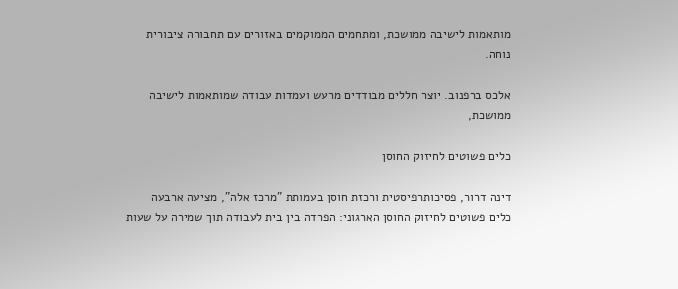מותאמות לישיבה ממושכת, ומתחמים הממוקמים באזורים עם תחבורה ציבורית נוחה.

אלכס ברפנוב. יוצר חללים מבודדים מרעש ועמדות עבודה שמותאמות לישיבה ממושכת,

כלים פשוטים לחיזוק החוסן

דינה דרור, פסיכותרפיסטית ורכזת חוסן בעמותת "מרכז אלה", מציעה ארבעה כלים פשוטים לחיזוק החוסן הארגוני: הפרדה בין בית לעבודה תוך שמירה על שעות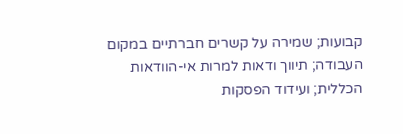קבועות; שמירה על קשרים חברתיים במקום העבודה; תיווך ודאות למרות אי-הוודאות הכללית; ועידוד הפסקות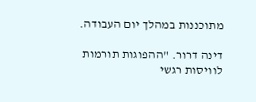מתוכננות במהלך יום העבודה.

דינה דרור. "ההפוגות תורמות לוויסות רגשי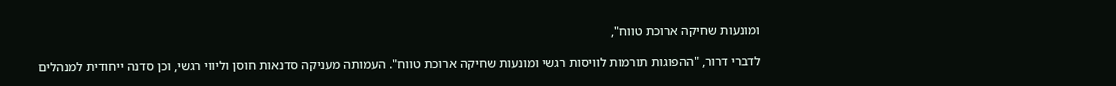ומונעות שחיקה ארוכת טווח",

לדברי דרור, "ההפוגות תורמות לוויסות רגשי ומונעות שחיקה ארוכת טווח". העמותה מעניקה סדנאות חוסן וליווי רגשי, וכן סדנה ייחודית למנהלים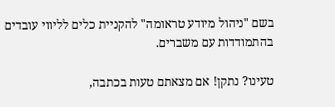בשם "ניהול מיודע טראומה" להקניית כלים לליווי עובדים בהתמודדות עם משברים.

טעינו? נתקן! אם מצאתם טעות בכתבה,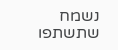נשמח שתשתפו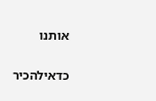אותנו

כדאילהכיר